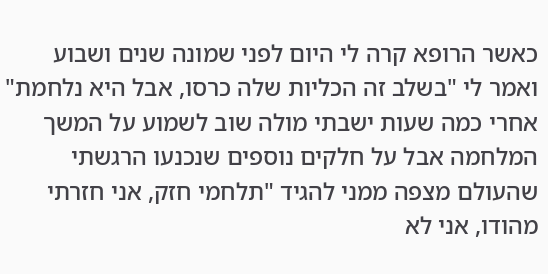כאשר הרופא קרה לי היום לפני שמונה שנים ושבוע ואמר לי "בשלב זה הכליות שלה כרסו, אבל היא נלחמת" אחרי כמה שעות ישבתי מולה שוב לשמוע על המשך המלחמה אבל על חלקים נוספים שנכנעו הרגשתי שהעולם מצפה ממני להגיד "תלחמי חזק, אני חזרתי מהודו, אני לא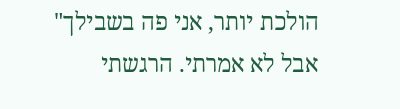הולכת יותר, אני פה בשבילך"
אבל לא אמרתי. הרגשתי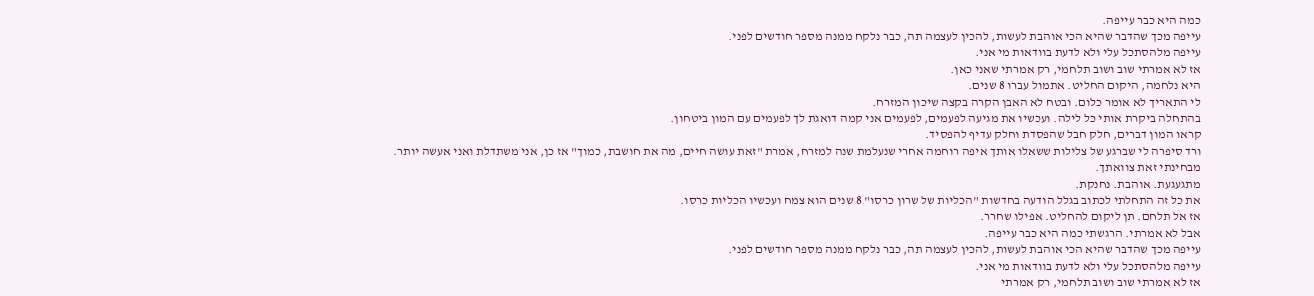כמה היא כבר עייפה.
עייפה מכך שהדבר שהיא הכי אוהבת לעשות, להכין לעצמה תה, כבר נלקח ממנה מספר חודשים לפני.
עייפה מלהסתכל עלי ולא לדעת בוודאות מי אני.
אז לא אמרתי שוב ושוב תלחמי, רק אמרתי שאני כאן.
היא נלחמה, היקום החליט. אתמול עברו 8 שנים.
לי התאריך לא אומר כלום. ובטח לא האבן הקרה בקצה שיכון המזרח.
בהתחלה ביקרת אותי כל לילה. ועכשיו את מגיעה לפעמים, לפעמים אני קמה דואגת לך לפעמים עם המון ביטחון.
קראו המון דברים, חלק חבל שהפסדת וחלק עדיף להפסיד.
ורד סיפרה לי שברגע של צלילות ששאלו אותך איפה רוחמה אחרי שנעלמת שנה למזרח, אמרת "זאת עושה חיים, מה את חושבת, כמוך" אז כן, אני משתדלת ואני אעשה יותר.
מבחינתי זאת צוואתך.
מתגעגעת. אוהבת. נחנקת.
את כל זה התחלתי לכתוב בגלל הודעה בחדשות "הכליות של שרון כרסו" 8 שנים הוא צמח ועכשיו הכליות כרסו.
אז אל תלחם. תן ליקום להחליט. אפילו שחרר.
אבל לא אמרתי. הרגשתי כמה היא כבר עייפה.
עייפה מכך שהדבר שהיא הכי אוהבת לעשות, להכין לעצמה תה, כבר נלקח ממנה מספר חודשים לפני.
עייפה מלהסתכל עלי ולא לדעת בוודאות מי אני.
אז לא אמרתי שוב ושוב תלחמי, רק אמרתי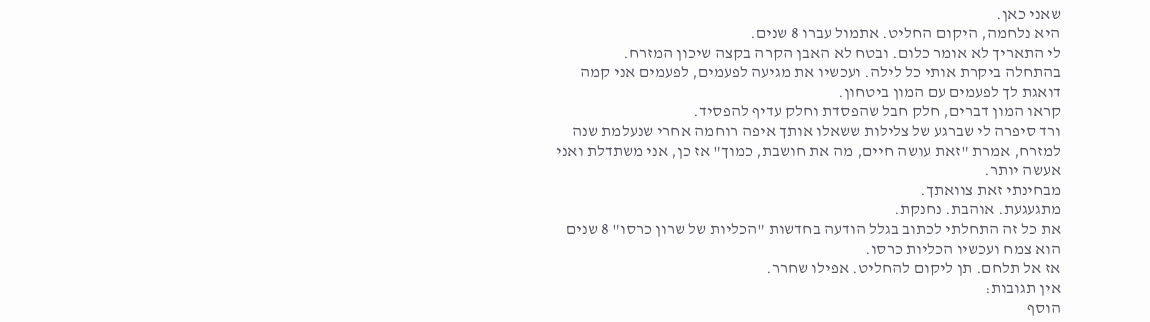שאני כאן.
היא נלחמה, היקום החליט. אתמול עברו 8 שנים.
לי התאריך לא אומר כלום. ובטח לא האבן הקרה בקצה שיכון המזרח.
בהתחלה ביקרת אותי כל לילה. ועכשיו את מגיעה לפעמים, לפעמים אני קמה דואגת לך לפעמים עם המון ביטחון.
קראו המון דברים, חלק חבל שהפסדת וחלק עדיף להפסיד.
ורד סיפרה לי שברגע של צלילות ששאלו אותך איפה רוחמה אחרי שנעלמת שנה למזרח, אמרת "זאת עושה חיים, מה את חושבת, כמוך" אז כן, אני משתדלת ואני אעשה יותר.
מבחינתי זאת צוואתך.
מתגעגעת. אוהבת. נחנקת.
את כל זה התחלתי לכתוב בגלל הודעה בחדשות "הכליות של שרון כרסו" 8 שנים הוא צמח ועכשיו הכליות כרסו.
אז אל תלחם. תן ליקום להחליט. אפילו שחרר.
אין תגובות:
הוסף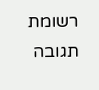רשומת תגובה